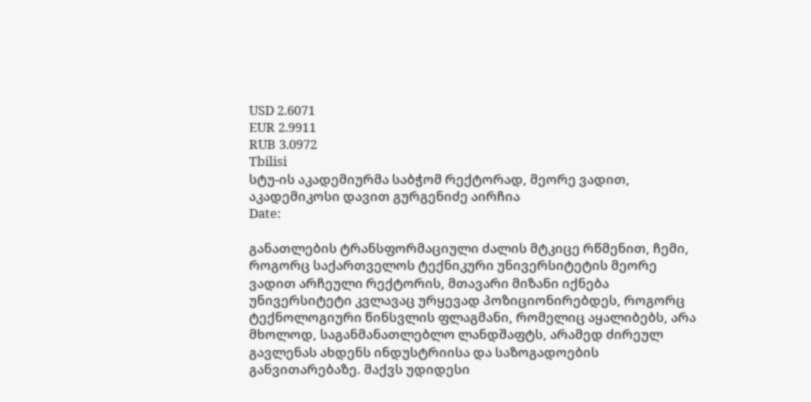USD 2.6071
EUR 2.9911
RUB 3.0972
Tbilisi
სტუ-ის აკადემიურმა საბჭომ რექტორად, მეორე ვადით, აკადემიკოსი დავით გურგენიძე აირჩია
Date:

განათლების ტრანსფორმაციული ძალის მტკიცე რწმენით, ჩემი, როგორც საქართველოს ტექნიკური უნივერსიტეტის მეორე ვადით არჩეული რექტორის, მთავარი მიზანი იქნება უნივერსიტეტი კვლავაც ურყევად პოზიციონირებდეს, როგორც ტექნოლოგიური წინსვლის ფლაგმანი, რომელიც აყალიბებს, არა მხოლოდ, საგანმანათლებლო ლანდშაფტს, არამედ ძირეულ გავლენას ახდენს ინდუსტრიისა და საზოგადოების განვითარებაზე. მაქვს უდიდესი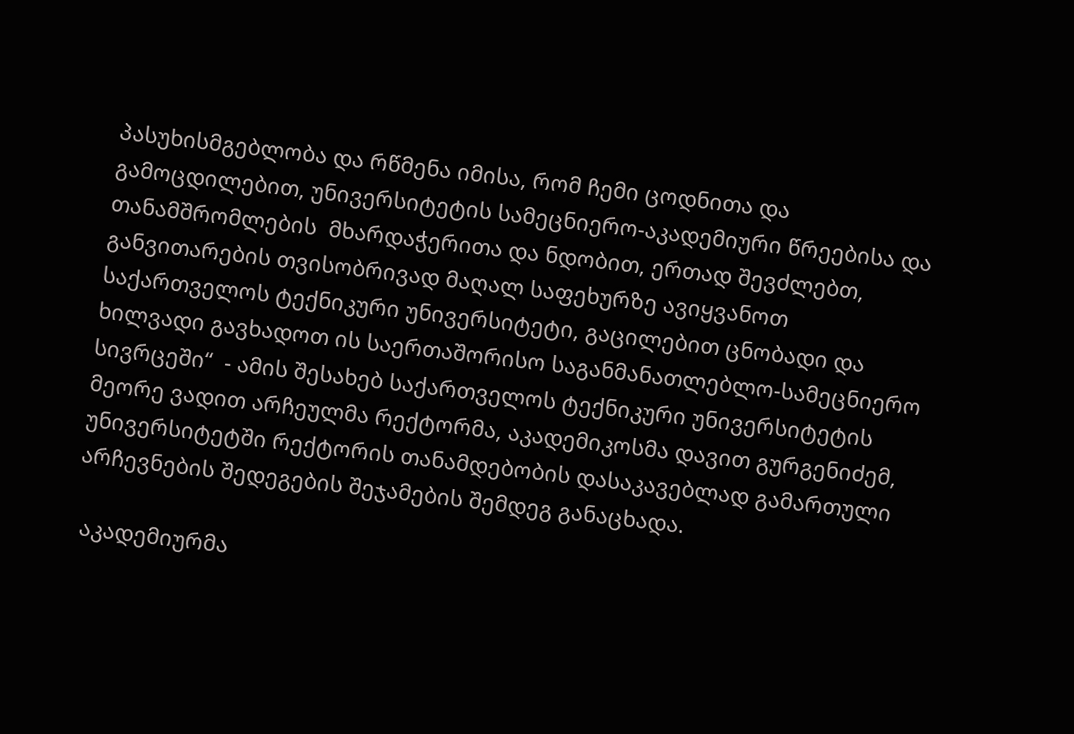პასუხისმგებლობა და რწმენა იმისა, რომ ჩემი ცოდნითა და გამოცდილებით, უნივერსიტეტის სამეცნიერო-აკადემიური წრეებისა და თანამშრომლების  მხარდაჭერითა და ნდობით, ერთად შევძლებთ, განვითარების თვისობრივად მაღალ საფეხურზე ავიყვანოთ საქართველოს ტექნიკური უნივერსიტეტი, გაცილებით ცნობადი და ხილვადი გავხადოთ ის საერთაშორისო საგანმანათლებლო-სამეცნიერო სივრცეში“  - ამის შესახებ საქართველოს ტექნიკური უნივერსიტეტის მეორე ვადით არჩეულმა რექტორმა, აკადემიკოსმა დავით გურგენიძემ, უნივერსიტეტში რექტორის თანამდებობის დასაკავებლად გამართული არჩევნების შედეგების შეჯამების შემდეგ განაცხადა.

 აკადემიურმა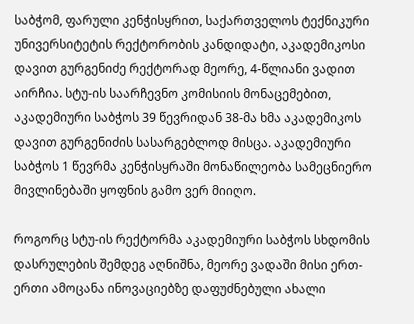საბჭომ, ფარული კენჭისყრით, საქართველოს ტექნიკური უნივერსიტეტის რექტორობის კანდიდატი, აკადემიკოსი დავით გურგენიძე რექტორად მეორე, 4-წლიანი ვადით აირჩია. სტუ-ის საარჩევნო კომისიის მონაცემებით, აკადემიური საბჭოს 39 წევრიდან 38-მა ხმა აკადემიკოს დავით გურგენიძის სასარგებლოდ მისცა. აკადემიური საბჭოს 1 წევრმა კენჭისყრაში მონაწილეობა სამეცნიერო მივლინებაში ყოფნის გამო ვერ მიიღო.

როგორც სტუ-ის რექტორმა აკადემიური საბჭოს სხდომის დასრულების შემდეგ აღნიშნა, მეორე ვადაში მისი ერთ-ერთი ამოცანა ინოვაციებზე დაფუძნებული ახალი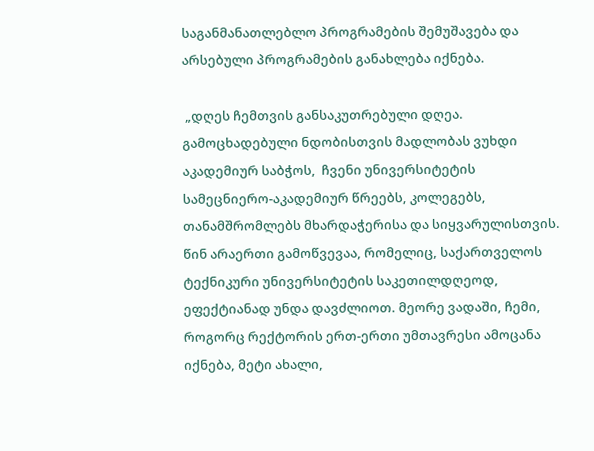საგანმანათლებლო პროგრამების შემუშავება და არსებული პროგრამების განახლება იქნება.

 „დღეს ჩემთვის განსაკუთრებული დღეა. გამოცხადებული ნდობისთვის მადლობას ვუხდი აკადემიურ საბჭოს,  ჩვენი უნივერსიტეტის სამეცნიერო-აკადემიურ წრეებს, კოლეგებს, თანამშრომლებს მხარდაჭერისა და სიყვარულისთვის. წინ არაერთი გამოწვევაა, რომელიც, საქართველოს ტექნიკური უნივერსიტეტის საკეთილდღეოდ, ეფექტიანად უნდა დავძლიოთ. მეორე ვადაში, ჩემი, როგორც რექტორის ერთ-ერთი უმთავრესი ამოცანა იქნება, მეტი ახალი,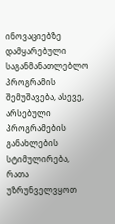ინოვაციებზე დამყარებული საგანმანათლებლო პროგრამის შემუშავება, ასევე, არსებული პროგრამების განახლების სტიმულირება, რათა უზრუნველვყოთ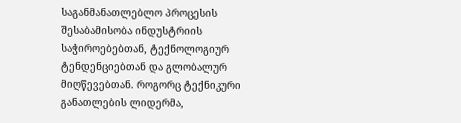საგანმანათლებლო პროცესის შესაბამისობა ინდუსტრიის საჭიროებებთან, ტექნოლოგიურ ტენდენციებთან და გლობალურ მიღწევებთან. როგორც ტექნიკური განათლების ლიდერმა,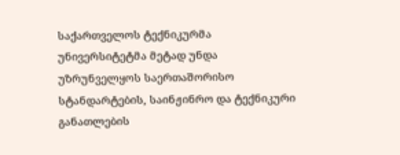საქართველოს ტექნიკურმა უნივერსიტეტმა მეტად უნდა უზრუნველყოს საერთაშორისო სტანდარტების, საინჟინრო და ტექნიკური განათლების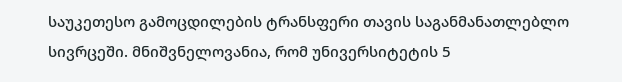საუკეთესო გამოცდილების ტრანსფერი თავის საგანმანათლებლო სივრცეში. მნიშვნელოვანია, რომ უნივერსიტეტის 5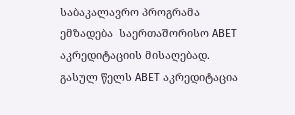საბაკალავრო პროგრამა ემზადება  საერთაშორისო ABET აკრედიტაციის მისაღებად. გასულ წელს ABET აკრედიტაცია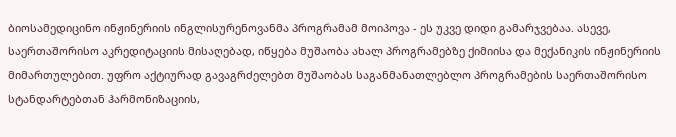ბიოსამედიცინო ინჟინერიის ინგლისურენოვანმა პროგრამამ მოიპოვა - ეს უკვე დიდი გამარჯვებაა. ასევე, საერთაშორისო აკრედიტაციის მისაღებად, იწყება მუშაობა ახალ პროგრამებზე ქიმიისა და მექანიკის ინჟინერიის მიმართულებით. უფრო აქტიურად გავაგრძელებთ მუშაობას საგანმანათლებლო პროგრამების საერთაშორისო სტანდარტებთან ჰარმონიზაციის,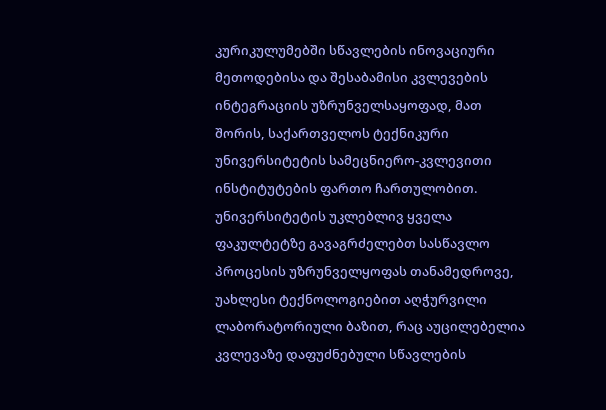კურიკულუმებში სწავლების ინოვაციური მეთოდებისა და შესაბამისი კვლევების ინტეგრაციის უზრუნველსაყოფად, მათ შორის, საქართველოს ტექნიკური უნივერსიტეტის სამეცნიერო-კვლევითი ინსტიტუტების ფართო ჩართულობით. უნივერსიტეტის უკლებლივ ყველა ფაკულტეტზე გავაგრძელებთ სასწავლო პროცესის უზრუნველყოფას თანამედროვე, უახლესი ტექნოლოგიებით აღჭურვილი ლაბორატორიული ბაზით, რაც აუცილებელია კვლევაზე დაფუძნებული სწავლების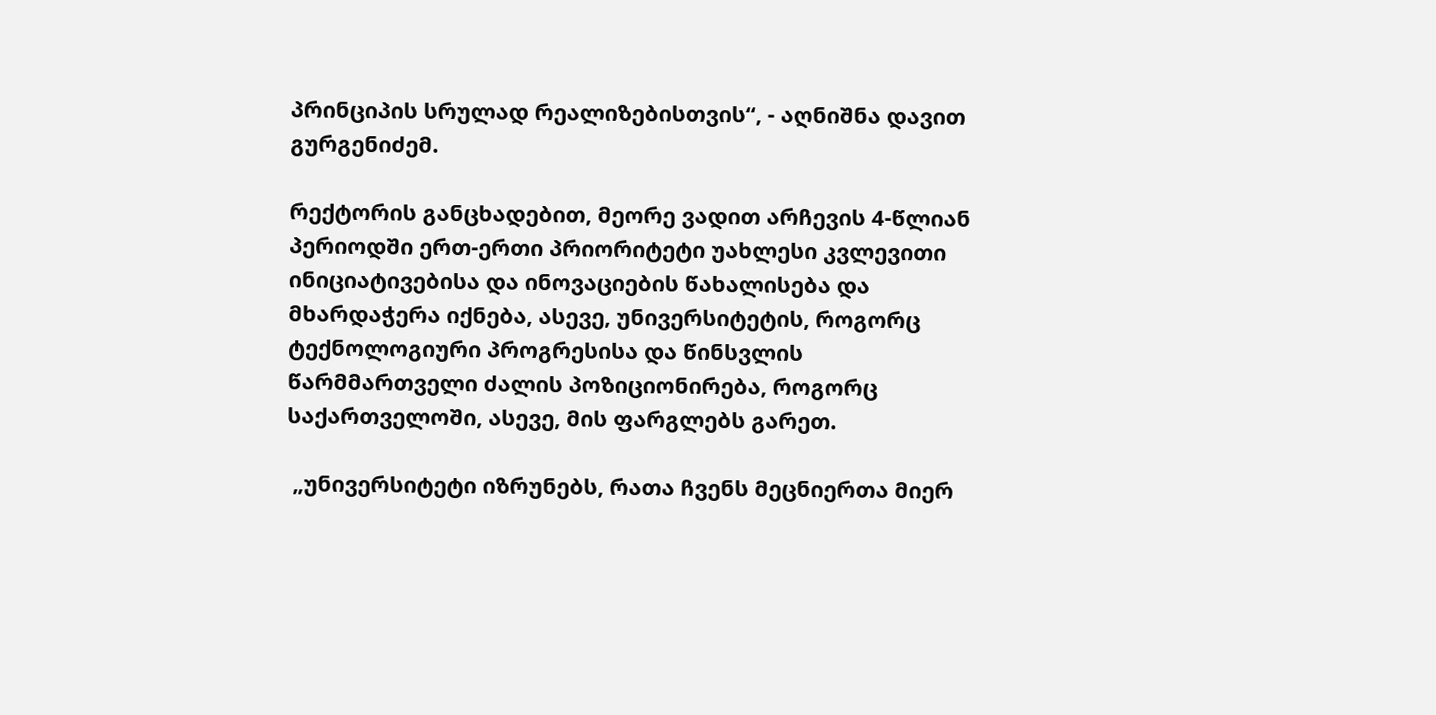პრინციპის სრულად რეალიზებისთვის“, - აღნიშნა დავით გურგენიძემ.

რექტორის განცხადებით, მეორე ვადით არჩევის 4-წლიან პერიოდში ერთ-ერთი პრიორიტეტი უახლესი კვლევითი ინიციატივებისა და ინოვაციების წახალისება და მხარდაჭერა იქნება, ასევე, უნივერსიტეტის, როგორც ტექნოლოგიური პროგრესისა და წინსვლის წარმმართველი ძალის პოზიციონირება, როგორც საქართველოში, ასევე, მის ფარგლებს გარეთ.

 „უნივერსიტეტი იზრუნებს, რათა ჩვენს მეცნიერთა მიერ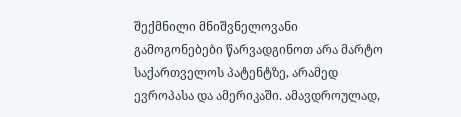შექმნილი მნიშვნელოვანი გამოგონებები წარვადგინოთ არა მარტო საქართველოს პატენტზე, არამედ ევროპასა და ამერიკაში. ამავდროულად,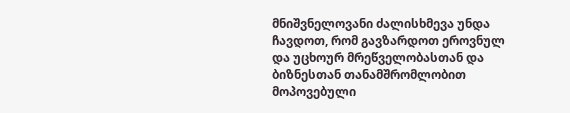მნიშვნელოვანი ძალისხმევა უნდა ჩავდოთ, რომ გავზარდოთ ეროვნულ და უცხოურ მრეწველობასთან და ბიზნესთან თანამშრომლობით მოპოვებული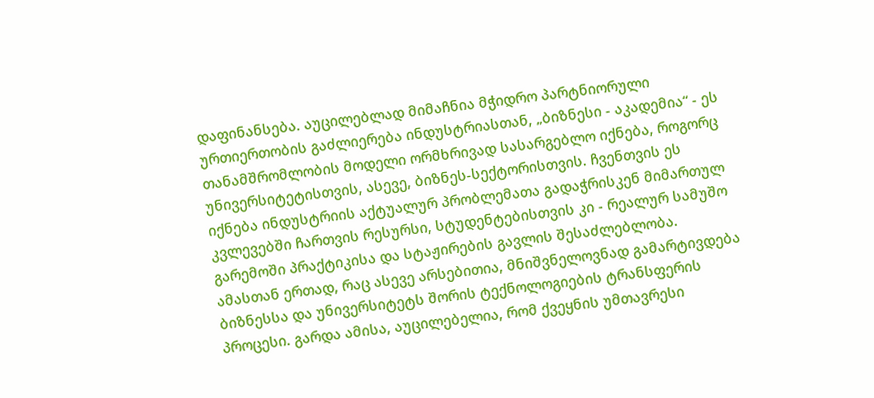დაფინანსება. აუცილებლად მიმაჩნია მჭიდრო პარტნიორული ურთიერთობის გაძლიერება ინდუსტრიასთან, „ბიზნესი - აკადემია“ - ეს თანამშრომლობის მოდელი ორმხრივად სასარგებლო იქნება, როგორც უნივერსიტეტისთვის, ასევე, ბიზნეს-სექტორისთვის. ჩვენთვის ეს იქნება ინდუსტრიის აქტუალურ პრობლემათა გადაჭრისკენ მიმართულ კვლევებში ჩართვის რესურსი, სტუდენტებისთვის კი - რეალურ სამუშო გარემოში პრაქტიკისა და სტაჟირების გავლის შესაძლებლობა. ამასთან ერთად, რაც ასევე არსებითია, მნიშვნელოვნად გამარტივდება ბიზნესსა და უნივერსიტეტს შორის ტექნოლოგიების ტრანსფერის პროცესი. გარდა ამისა, აუცილებელია, რომ ქვეყნის უმთავრესი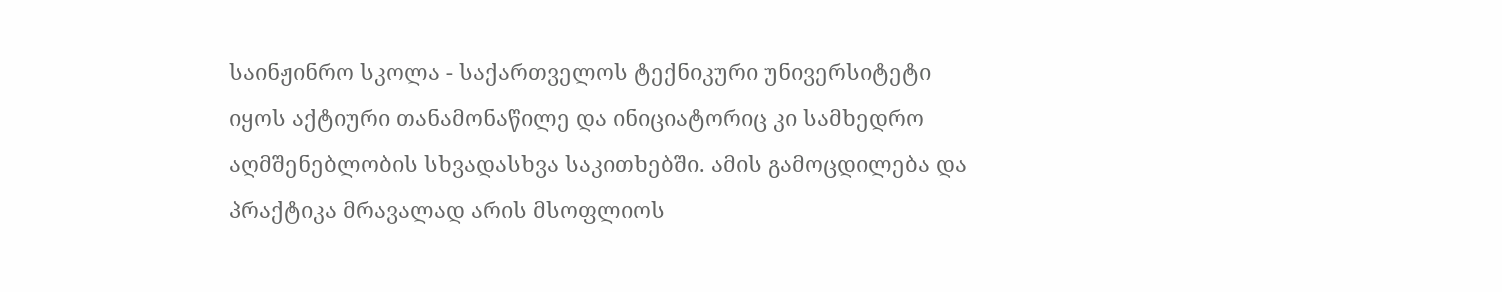საინჟინრო სკოლა - საქართველოს ტექნიკური უნივერსიტეტი იყოს აქტიური თანამონაწილე და ინიციატორიც კი სამხედრო აღმშენებლობის სხვადასხვა საკითხებში. ამის გამოცდილება და პრაქტიკა მრავალად არის მსოფლიოს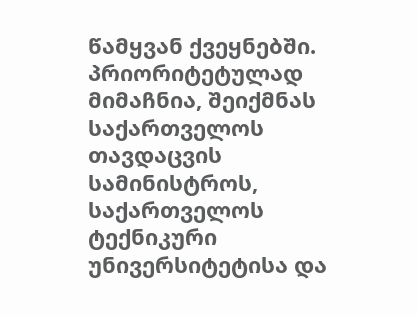წამყვან ქვეყნებში. პრიორიტეტულად მიმაჩნია, შეიქმნას საქართველოს თავდაცვის სამინისტროს, საქართველოს ტექნიკური უნივერსიტეტისა და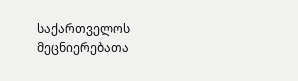საქართველოს მეცნიერებათა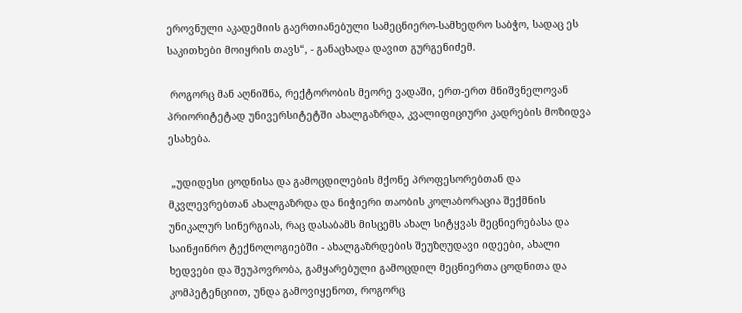ეროვნული აკადემიის გაერთიანებული სამეცნიერო-სამხედრო საბჭო, სადაც ეს საკითხები მოიყრის თავს“, - განაცხადა დავით გურგენიძემ.

 როგორც მან აღნიშნა, რექტორობის მეორე ვადაში, ერთ-ერთ მნიშვნელოვან პრიორიტეტად უნივერსიტეტში ახალგაზრდა, კვალიფიციური კადრების მოზიდვა ესახება.

 „უდიდესი ცოდნისა და გამოცდილების მქონე პროფესორებთან და მკვლევრებთან ახალგაზრდა და ნიჭიერი თაობის კოლაბორაცია შექმნის უნიკალურ სინერგიას, რაც დასაბამს მისცემს ახალ სიტყვას მეცნიერებასა და  საინჟინრო ტექნოლოგიებში - ახალგაზრდების შეუზღუდავი იდეები, ახალი ხედვები და შეუპოვრობა, გამყარებული გამოცდილ მეცნიერთა ცოდნითა და კომპეტენციით, უნდა გამოვიყენოთ, როგორც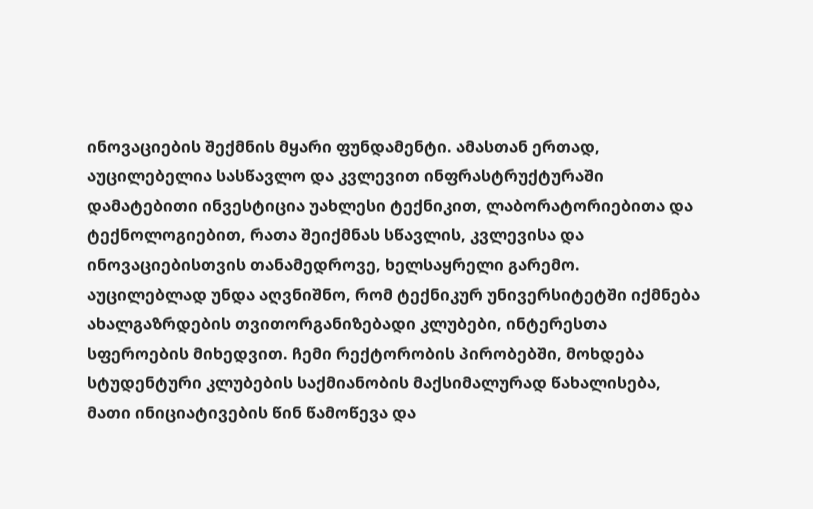ინოვაციების შექმნის მყარი ფუნდამენტი. ამასთან ერთად, აუცილებელია სასწავლო და კვლევით ინფრასტრუქტურაში დამატებითი ინვესტიცია უახლესი ტექნიკით, ლაბორატორიებითა და ტექნოლოგიებით, რათა შეიქმნას სწავლის, კვლევისა და ინოვაციებისთვის თანამედროვე, ხელსაყრელი გარემო. აუცილებლად უნდა აღვნიშნო, რომ ტექნიკურ უნივერსიტეტში იქმნება ახალგაზრდების თვითორგანიზებადი კლუბები, ინტერესთა სფეროების მიხედვით. ჩემი რექტორობის პირობებში, მოხდება სტუდენტური კლუბების საქმიანობის მაქსიმალურად წახალისება, მათი ინიციატივების წინ წამოწევა და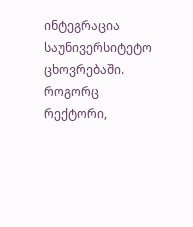ინტეგრაცია საუნივერსიტეტო ცხოვრებაში. როგორც რექტორი,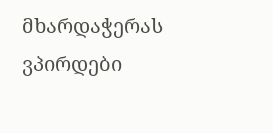მხარდაჭერას ვპირდები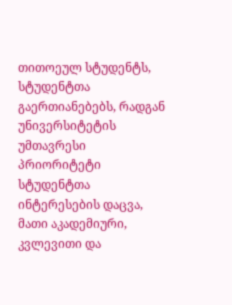თითოეულ სტუდენტს, სტუდენტთა გაერთიანებებს, რადგან უნივერსიტეტის უმთავრესი პრიორიტეტი სტუდენტთა ინტერესების დაცვა, მათი აკადემიური, კვლევითი და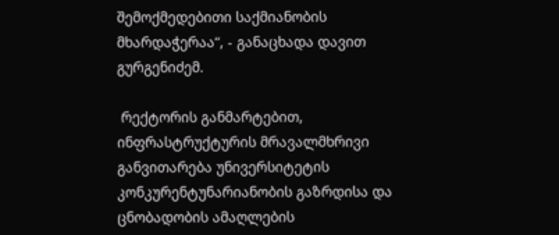შემოქმედებითი საქმიანობის მხარდაჭერაა“, - განაცხადა დავით გურგენიძემ.

 რექტორის განმარტებით, ინფრასტრუქტურის მრავალმხრივი განვითარება უნივერსიტეტის კონკურენტუნარიანობის გაზრდისა და ცნობადობის ამაღლების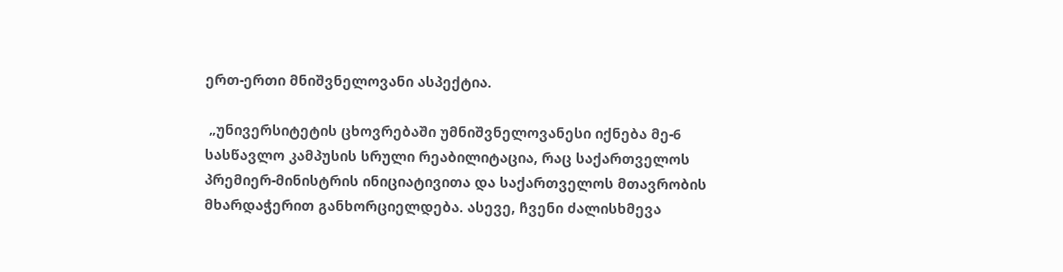ერთ-ერთი მნიშვნელოვანი ასპექტია.

 „უნივერსიტეტის ცხოვრებაში უმნიშვნელოვანესი იქნება მე-6 სასწავლო კამპუსის სრული რეაბილიტაცია, რაც საქართველოს პრემიერ-მინისტრის ინიციატივითა და საქართველოს მთავრობის მხარდაჭერით განხორციელდება. ასევე, ჩვენი ძალისხმევა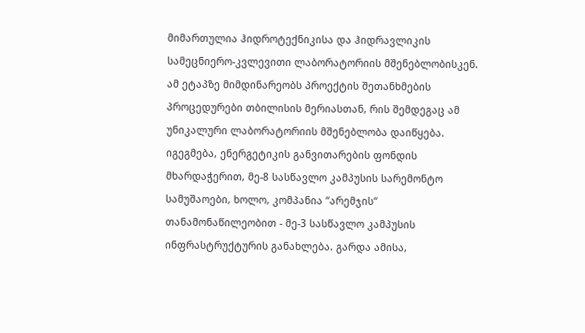მიმართულია ჰიდროტექნიკისა და ჰიდრავლიკის სამეცნიერო-კვლევითი ლაბორატორიის მშენებლობისკენ. ამ ეტაპზე მიმდინარეობს პროექტის შეთანხმების პროცედურები თბილისის მერიასთან, რის შემდეგაც ამ უნიკალური ლაბორატორიის მშენებლობა დაიწყება. იგეგმება, ენერგეტიკის განვითარების ფონდის მხარდაჭერით, მე-8 სასწავლო კამპუსის სარემონტო სამუშაოები, ხოლო, კომპანია “არემჯის“ თანამონაწილეობით - მე-3 სასწავლო კამპუსის ინფრასტრუქტურის განახლება. გარდა ამისა,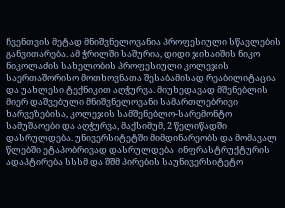ჩვენთვის მეტად მნიშვნელოვანია პროფესიული სწავლების განვითარება. ამ ჭრილში საშურია, დიდი ჯიხაიშის ნიკო ნიკოლაძის სახელობის პროფესიული კოლეჯის საერთაშორისო მოთხოვნათა შესაბამისად რეაბილიტაცია და უახლესი ტექნიკით აღჭურვა. მიუხედავად მშენებლის მიერ დაშვებული მნიშვნელოვანი სამართლებრივი ხარვეზებისა, კოლეჯის სამშენებლო-სარემონტო სამუშაოები და აღჭურვა, მაქსიმუმ, 2 წელიწადში დასრულდება. უნივერსიტეტში მიმდინარეობს და მომავალ წლებში ეტაპობრივად დასრულდება  ინფრასტრუქტურის ადაპტირება სსსმ და შშმ პირების საუნივერსიტეტო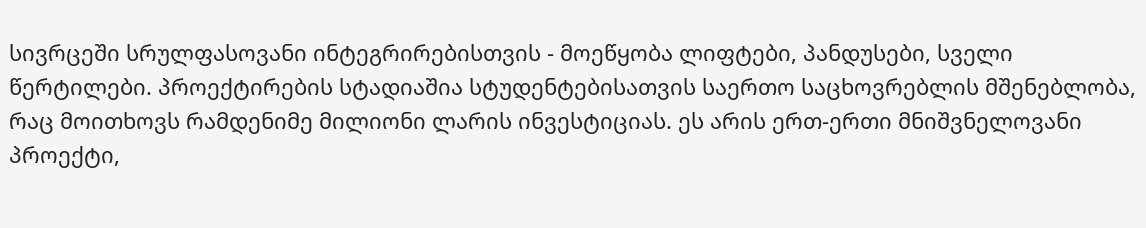სივრცეში სრულფასოვანი ინტეგრირებისთვის - მოეწყობა ლიფტები, პანდუსები, სველი წერტილები. პროექტირების სტადიაშია სტუდენტებისათვის საერთო საცხოვრებლის მშენებლობა, რაც მოითხოვს რამდენიმე მილიონი ლარის ინვესტიციას. ეს არის ერთ-ერთი მნიშვნელოვანი პროექტი,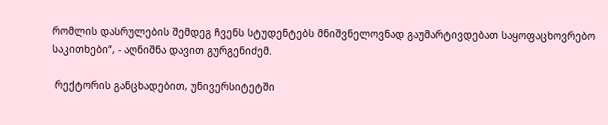რომლის დასრულების შემდეგ ჩვენს სტუდენტებს მნიშვნელოვნად გაუმარტივდებათ საყოფაცხოვრებო საკითხები“, - აღნიშნა დავით გურგენიძემ.

 რექტორის განცხადებით, უნივერსიტეტში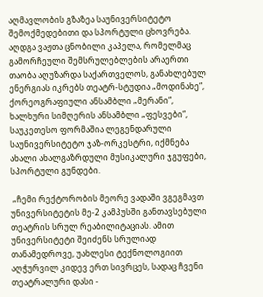აღმავლობის გზაზეა საუნივერსიტეტო შემოქმედებითი და სპორტული ცხოვრება. აღდგა ვაჟთა ცნობილი კაპელა, რომელმაც გამორჩეული შემსრულებლების არაერთი თაობა აღუზარდა საქართველოს, განახლებულ ენერგიას იკრებს თეატრ-სტუდია „მოდინახე“, ქორეოგრაფიული ანსამბლი „მერანი“, ხალხური სიმღერის ანსამბლი „ფესვები“, საუკეთესო ფორმაშია ლეგენდარული საუნივერსიტეტო ჯაზ-ორკესტრი, იქმნება ახალი ახალგაზრდული მუსიკალური ჯგუფები, სპორტული გუნდები.

 „ჩემი რექტორობის მეორე ვადაში ვგეგმავთ უნივერსიტეტის მე-2 კამპუსში განთავსებული თეატრის სრულ რეაბილიტაციას. ამით უნივერსიტეტი შეიძენს სრულიად თანამედროვე, უახლესი ტექნოლოგიით აღჭურვილ კიდევ ერთ სივრცეს, სადაც ჩვენი თეატრალური დასი -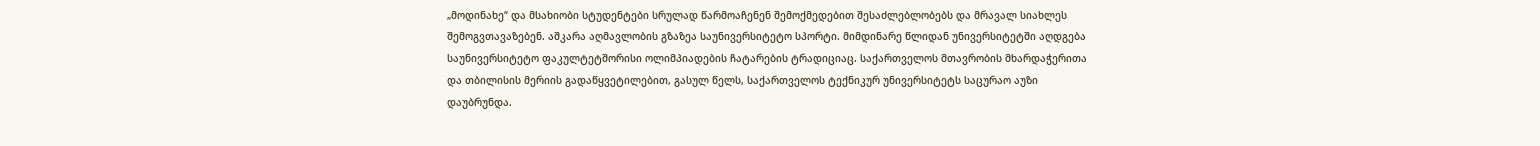„მოდინახე“ და მსახიობი სტუდენტები სრულად წარმოაჩენენ შემოქმედებით შესაძლებლობებს და მრავალ სიახლეს შემოგვთავაზებენ. აშკარა აღმავლობის გზაზეა საუნივერსიტეტო სპორტი. მიმდინარე წლიდან უნივერსიტეტში აღდგება საუნივერსიტეტო ფაკულტეტშორისი ოლიმპიადების ჩატარების ტრადიციაც. საქართველოს მთავრობის მხარდაჭერითა და თბილისის მერიის გადაწყვეტილებით, გასულ წელს, საქართველოს ტექნიკურ უნივერსიტეტს საცურაო აუზი დაუბრუნდა.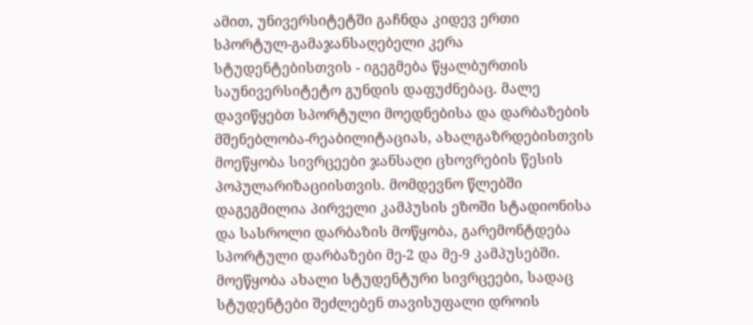ამით, უნივერსიტეტში გაჩნდა კიდევ ერთი სპორტულ-გამაჯანსაღებელი კერა სტუდენტებისთვის - იგეგმება წყალბურთის საუნივერსიტეტო გუნდის დაფუძნებაც. მალე დავიწყებთ სპორტული მოედნებისა და დარბაზების მშენებლობა-რეაბილიტაციას, ახალგაზრდებისთვის მოეწყობა სივრცეები ჯანსაღი ცხოვრების წესის პოპულარიზაციისთვის. მომდევნო წლებში დაგეგმილია პირველი კამპუსის ეზოში სტადიონისა და სასროლი დარბაზის მოწყობა, გარემონტდება სპორტული დარბაზები მე-2 და მე-9 კამპუსებში. მოეწყობა ახალი სტუდენტური სივრცეები, სადაც სტუდენტები შეძლებენ თავისუფალი დროის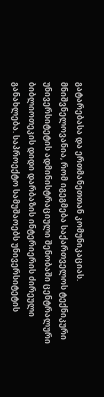გატარებასა და ერთმანეთთან კომუნიკაციას. მნიშვნელოვანია, რომ იგეგმება საქართველოს ტექნიკური უნივერსიტეტის ადმინისტრაციული შენობაში ცენტრალური ბიბლიოთეკის დიდი დარბაზის ინტერიერის ძირეული განახლება. საპროექტო სამუშაოებს უნივერსიტეტის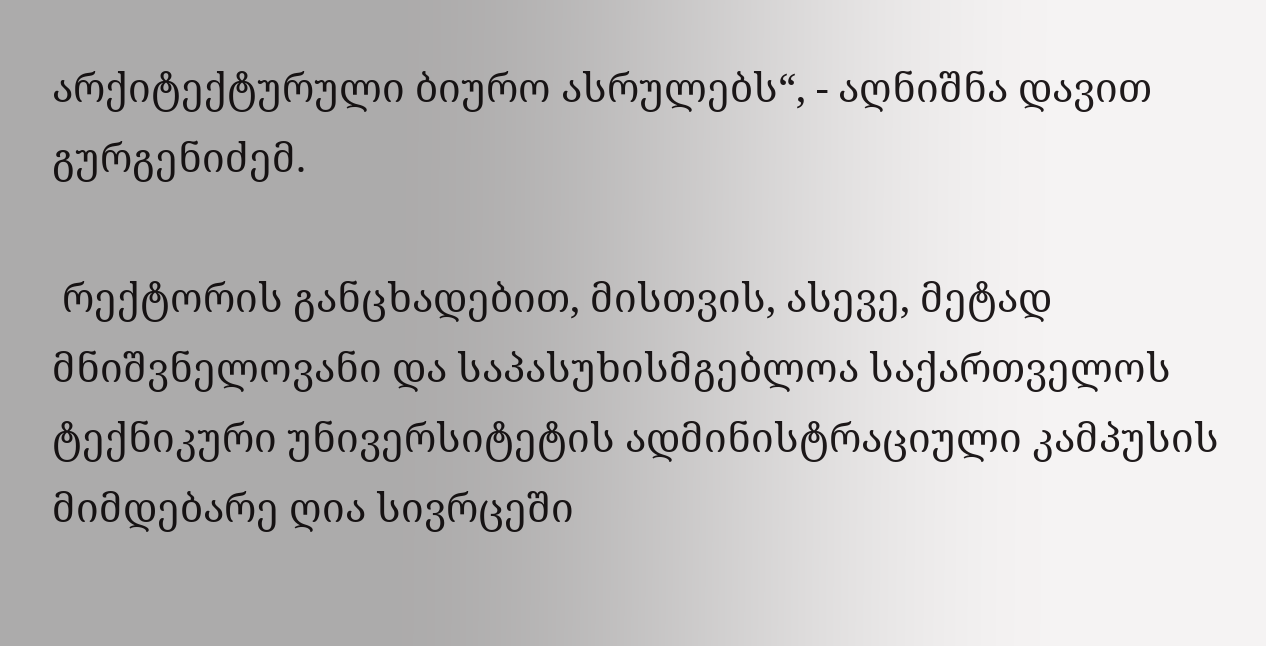არქიტექტურული ბიურო ასრულებს“, - აღნიშნა დავით გურგენიძემ.

 რექტორის განცხადებით, მისთვის, ასევე, მეტად მნიშვნელოვანი და საპასუხისმგებლოა საქართველოს ტექნიკური უნივერსიტეტის ადმინისტრაციული კამპუსის მიმდებარე ღია სივრცეში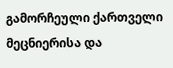გამორჩეული ქართველი მეცნიერისა და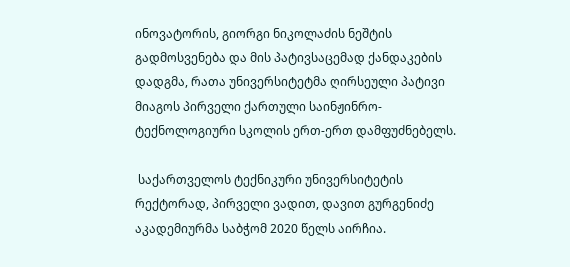ინოვატორის, გიორგი ნიკოლაძის ნეშტის გადმოსვენება და მის პატივსაცემად ქანდაკების დადგმა, რათა უნივერსიტეტმა ღირსეული პატივი მიაგოს პირველი ქართული საინჟინრო-ტექნოლოგიური სკოლის ერთ-ერთ დამფუძნებელს.

 საქართველოს ტექნიკური უნივერსიტეტის რექტორად, პირველი ვადით, დავით გურგენიძე აკადემიურმა საბჭომ 2020 წელს აირჩია.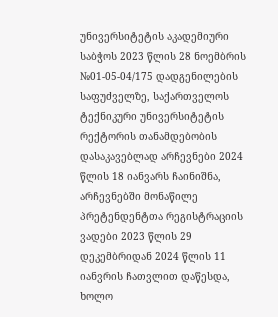უნივერსიტეტის აკადემიური საბჭოს 2023 წლის 28 ნოემბრის №01-05-04/175 დადგენილების საფუძველზე, საქართველოს ტექნიკური უნივერსიტეტის რექტორის თანამდებობის დასაკავებლად არჩევნები 2024 წლის 18 იანვარს ჩაინიშნა, არჩევნებში მონაწილე პრეტენდენტთა რეგისტრაციის ვადები 2023 წლის 29 დეკემბრიდან 2024 წლის 11 იანვრის ჩათვლით დაწესდა, ხოლო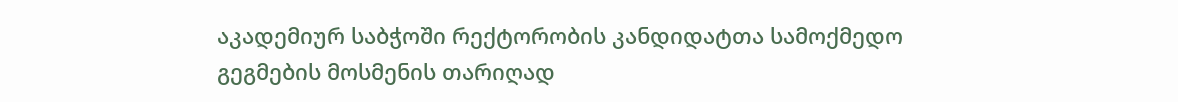აკადემიურ საბჭოში რექტორობის კანდიდატთა სამოქმედო გეგმების მოსმენის თარიღად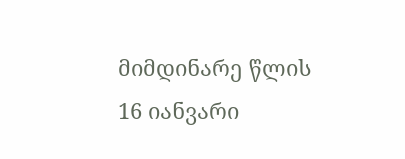მიმდინარე წლის 16 იანვარი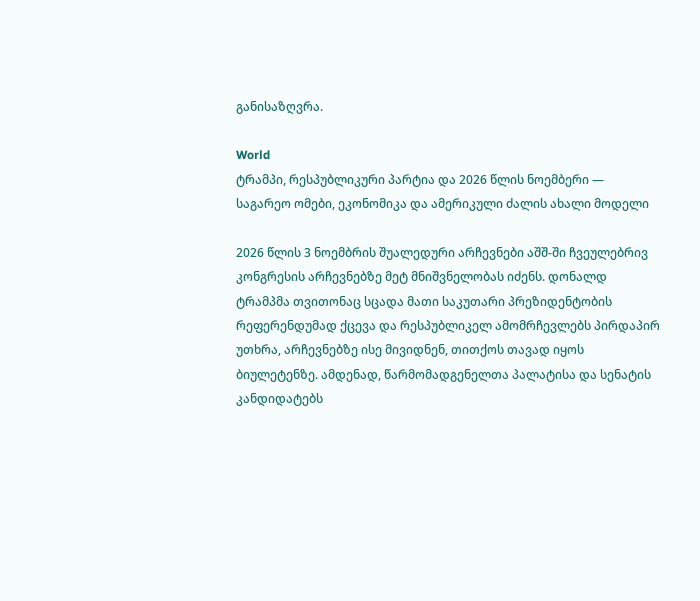განისაზღვრა.

World
ტრამპი, რესპუბლიკური პარტია და 2026 წლის ნოემბერი — საგარეო ომები, ეკონომიკა და ამერიკული ძალის ახალი მოდელი

2026 წლის 3 ნოემბრის შუალედური არჩევნები აშშ-ში ჩვეულებრივ კონგრესის არჩევნებზე მეტ მნიშვნელობას იძენს. დონალდ ტრამპმა თვითონაც სცადა მათი საკუთარი პრეზიდენტობის რეფერენდუმად ქცევა და რესპუბლიკელ ამომრჩევლებს პირდაპირ უთხრა, არჩევნებზე ისე მივიდნენ, თითქოს თავად იყოს ბიულეტენზე. ამდენად, წარმომადგენელთა პალატისა და სენატის კანდიდატებს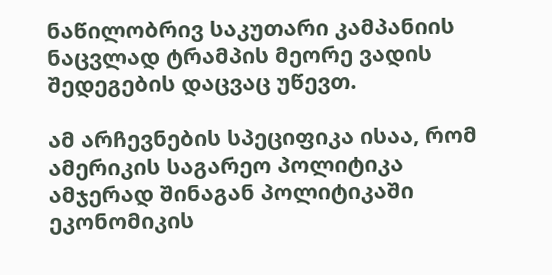ნაწილობრივ საკუთარი კამპანიის ნაცვლად ტრამპის მეორე ვადის შედეგების დაცვაც უწევთ.

ამ არჩევნების სპეციფიკა ისაა, რომ ამერიკის საგარეო პოლიტიკა ამჯერად შინაგან პოლიტიკაში ეკონომიკის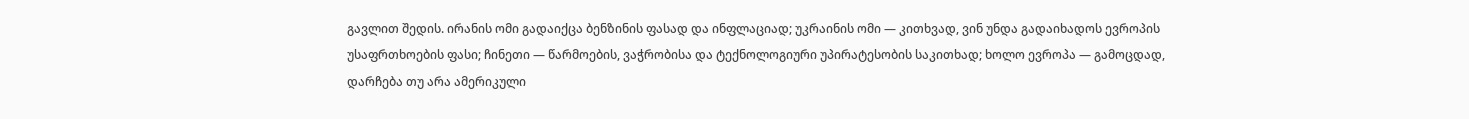გავლით შედის. ირანის ომი გადაიქცა ბენზინის ფასად და ინფლაციად; უკრაინის ომი — კითხვად, ვინ უნდა გადაიხადოს ევროპის უსაფრთხოების ფასი; ჩინეთი — წარმოების, ვაჭრობისა და ტექნოლოგიური უპირატესობის საკითხად; ხოლო ევროპა — გამოცდად, დარჩება თუ არა ამერიკული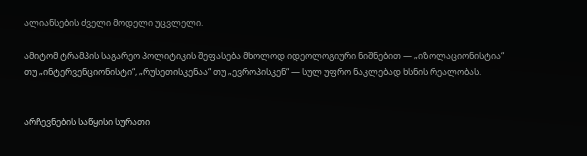ალიანსების ძველი მოდელი უცვლელი.

ამიტომ ტრამპის საგარეო პოლიტიკის შეფასება მხოლოდ იდეოლოგიური ნიშნებით — „იზოლაციონისტია“ თუ „ინტერვენციონისტი“, „რუსეთისკენაა“ თუ „ევროპისკენ“ — სულ უფრო ნაკლებად ხსნის რეალობას.


არჩევნების საწყისი სურათი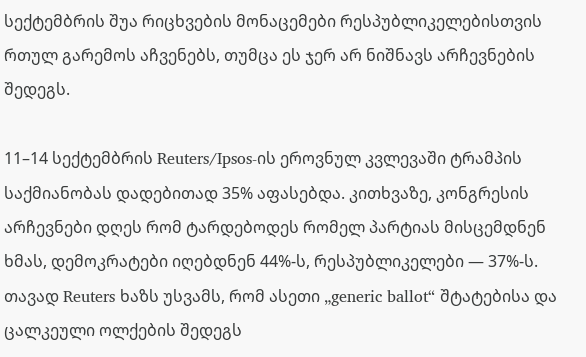სექტემბრის შუა რიცხვების მონაცემები რესპუბლიკელებისთვის რთულ გარემოს აჩვენებს, თუმცა ეს ჯერ არ ნიშნავს არჩევნების შედეგს.

11–14 სექტემბრის Reuters/Ipsos-ის ეროვნულ კვლევაში ტრამპის საქმიანობას დადებითად 35% აფასებდა. კითხვაზე, კონგრესის არჩევნები დღეს რომ ტარდებოდეს რომელ პარტიას მისცემდნენ ხმას, დემოკრატები იღებდნენ 44%-ს, რესპუბლიკელები — 37%-ს. თავად Reuters ხაზს უსვამს, რომ ასეთი „generic ballot“ შტატებისა და ცალკეული ოლქების შედეგს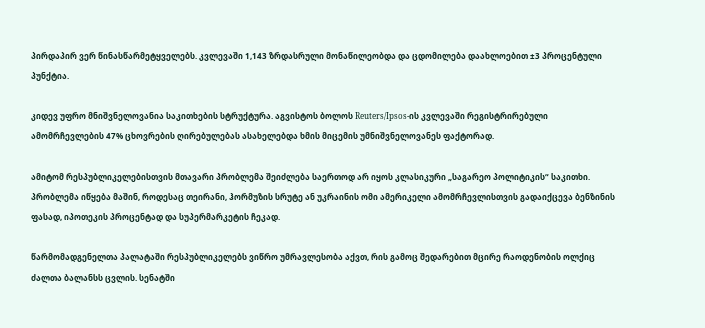პირდაპირ ვერ წინასწარმეტყველებს. კვლევაში 1,143 ზრდასრული მონაწილეობდა და ცდომილება დაახლოებით ±3 პროცენტული პუნქტია.

კიდევ უფრო მნიშვნელოვანია საკითხების სტრუქტურა. აგვისტოს ბოლოს Reuters/Ipsos-ის კვლევაში რეგისტრირებული ამომრჩევლების 47% ცხოვრების ღირებულებას ასახელებდა ხმის მიცემის უმნიშვნელოვანეს ფაქტორად.

ამიტომ რესპუბლიკელებისთვის მთავარი პრობლემა შეიძლება საერთოდ არ იყოს კლასიკური „საგარეო პოლიტიკის“ საკითხი. პრობლემა იწყება მაშინ, როდესაც თეირანი, ჰორმუზის სრუტე ან უკრაინის ომი ამერიკელი ამომრჩევლისთვის გადაიქცევა ბენზინის ფასად, იპოთეკის პროცენტად და სუპერმარკეტის ჩეკად.

წარმომადგენელთა პალატაში რესპუბლიკელებს ვიწრო უმრავლესობა აქვთ, რის გამოც შედარებით მცირე რაოდენობის ოლქიც ძალთა ბალანსს ცვლის. სენატში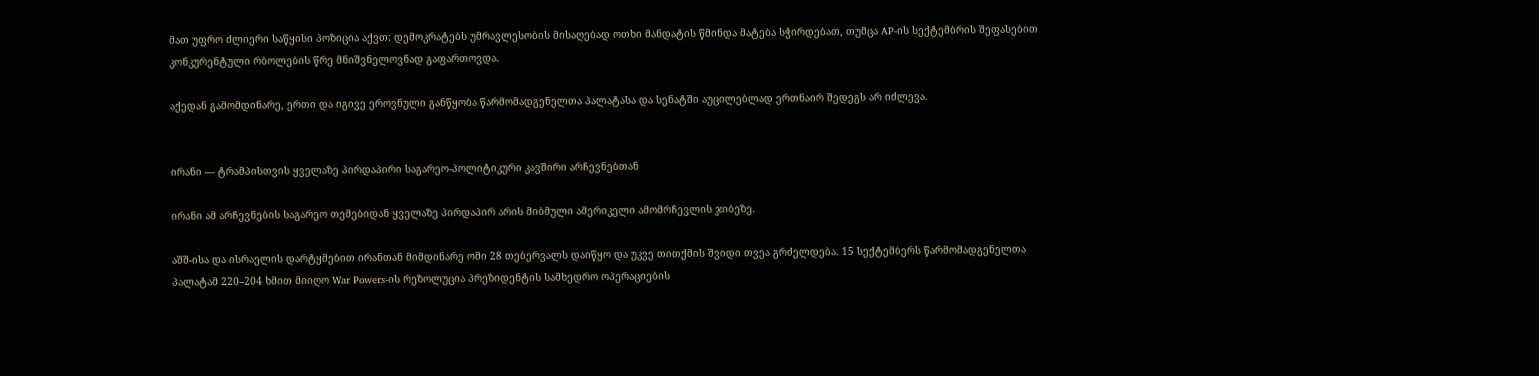მათ უფრო ძლიერი საწყისი პოზიცია აქვთ: დემოკრატებს უმრავლესობის მისაღებად ოთხი მანდატის წმინდა მატება სჭირდებათ, თუმცა AP-ის სექტემბრის შეფასებით კონკურენტული რბოლების წრე მნიშვნელოვნად გაფართოვდა.

აქედან გამომდინარე, ერთი და იგივე ეროვნული განწყობა წარმომადგენელთა პალატასა და სენატში აუცილებლად ერთნაირ შედეგს არ იძლევა.


ირანი — ტრამპისთვის ყველაზე პირდაპირი საგარეო-პოლიტიკური კავშირი არჩევნებთან

ირანი ამ არჩევნების საგარეო თემებიდან ყველაზე პირდაპირ არის მიბმული ამერიკელი ამომრჩევლის ჯიბეზე.

აშშ-ისა და ისრაელის დარტყმებით ირანთან მიმდინარე ომი 28 თებერვალს დაიწყო და უკვე თითქმის შვიდი თვეა გრძელდება. 15 სექტემბერს წარმომადგენელთა პალატამ 220–204 ხმით მიიღო War Powers-ის რეზოლუცია პრეზიდენტის სამხედრო ოპერაციების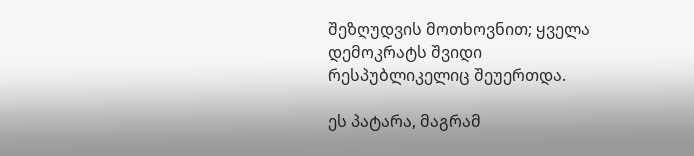შეზღუდვის მოთხოვნით; ყველა დემოკრატს შვიდი რესპუბლიკელიც შეუერთდა.

ეს პატარა, მაგრამ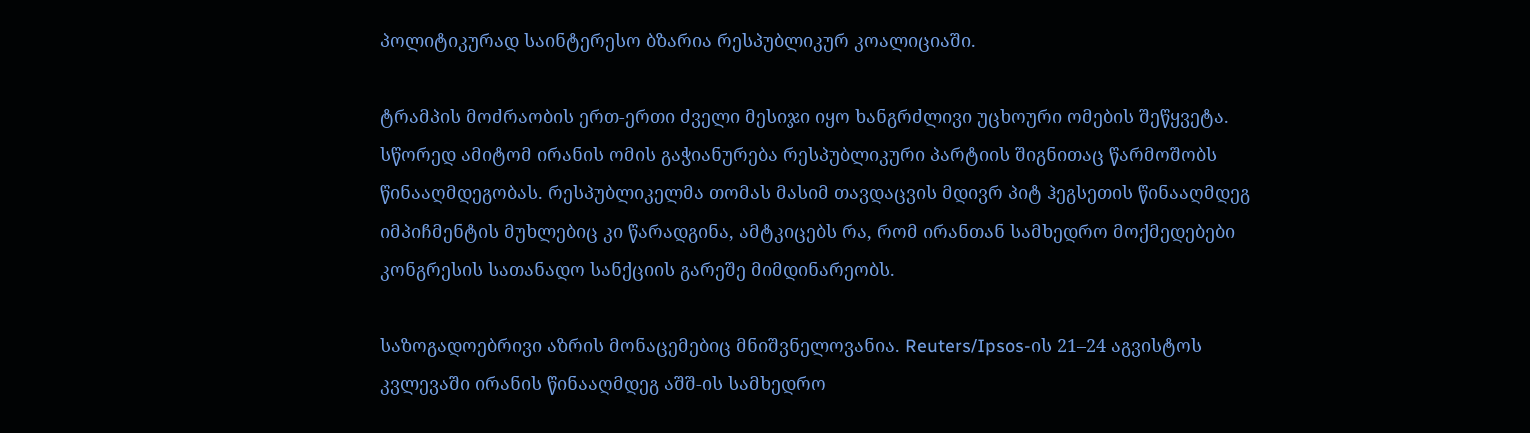პოლიტიკურად საინტერესო ბზარია რესპუბლიკურ კოალიციაში.

ტრამპის მოძრაობის ერთ-ერთი ძველი მესიჯი იყო ხანგრძლივი უცხოური ომების შეწყვეტა. სწორედ ამიტომ ირანის ომის გაჭიანურება რესპუბლიკური პარტიის შიგნითაც წარმოშობს წინააღმდეგობას. რესპუბლიკელმა თომას მასიმ თავდაცვის მდივრ პიტ ჰეგსეთის წინააღმდეგ იმპიჩმენტის მუხლებიც კი წარადგინა, ამტკიცებს რა, რომ ირანთან სამხედრო მოქმედებები კონგრესის სათანადო სანქციის გარეშე მიმდინარეობს.

საზოგადოებრივი აზრის მონაცემებიც მნიშვნელოვანია. Reuters/Ipsos-ის 21–24 აგვისტოს კვლევაში ირანის წინააღმდეგ აშშ-ის სამხედრო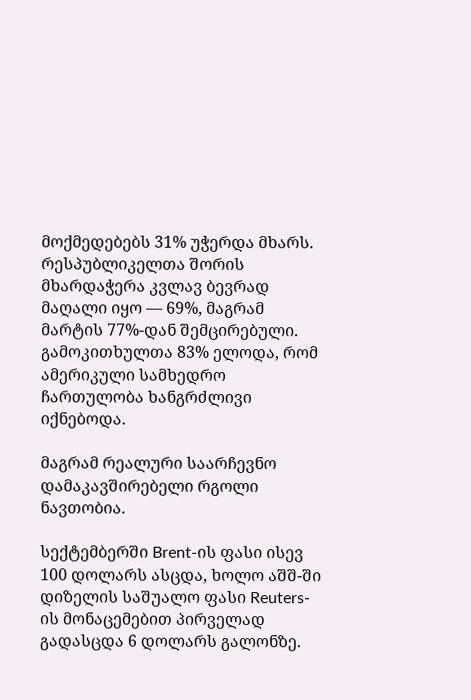მოქმედებებს 31% უჭერდა მხარს. რესპუბლიკელთა შორის მხარდაჭერა კვლავ ბევრად მაღალი იყო — 69%, მაგრამ მარტის 77%-დან შემცირებული. გამოკითხულთა 83% ელოდა, რომ ამერიკული სამხედრო ჩართულობა ხანგრძლივი იქნებოდა.

მაგრამ რეალური საარჩევნო დამაკავშირებელი რგოლი ნავთობია.

სექტემბერში Brent-ის ფასი ისევ 100 დოლარს ასცდა, ხოლო აშშ-ში დიზელის საშუალო ფასი Reuters-ის მონაცემებით პირველად გადასცდა 6 დოლარს გალონზე.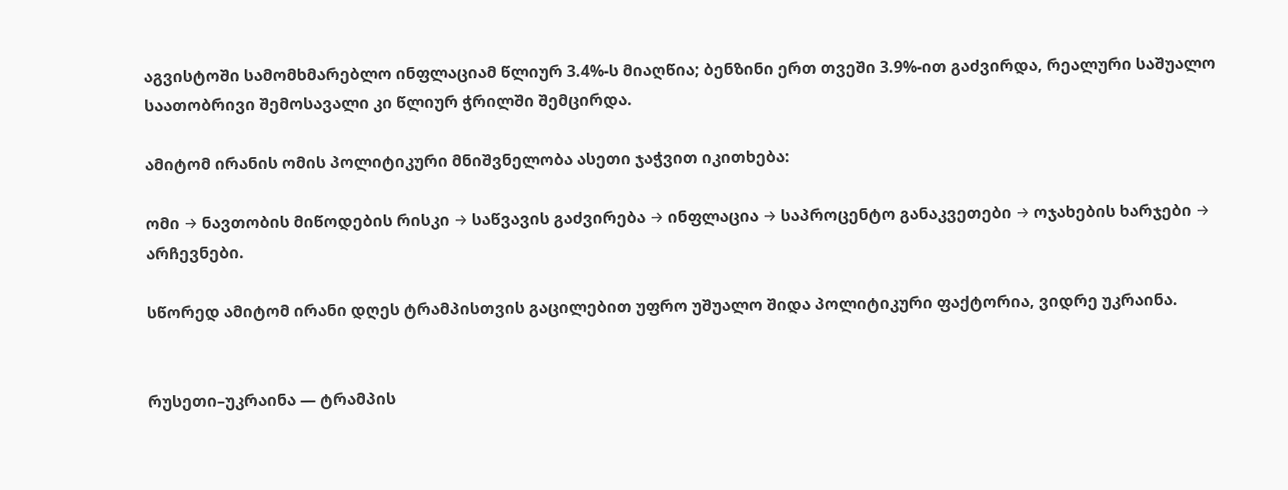აგვისტოში სამომხმარებლო ინფლაციამ წლიურ 3.4%-ს მიაღწია; ბენზინი ერთ თვეში 3.9%-ით გაძვირდა, რეალური საშუალო საათობრივი შემოსავალი კი წლიურ ჭრილში შემცირდა.

ამიტომ ირანის ომის პოლიტიკური მნიშვნელობა ასეთი ჯაჭვით იკითხება:

ომი → ნავთობის მიწოდების რისკი → საწვავის გაძვირება → ინფლაცია → საპროცენტო განაკვეთები → ოჯახების ხარჯები → არჩევნები.

სწორედ ამიტომ ირანი დღეს ტრამპისთვის გაცილებით უფრო უშუალო შიდა პოლიტიკური ფაქტორია, ვიდრე უკრაინა.


რუსეთი–უკრაინა — ტრამპის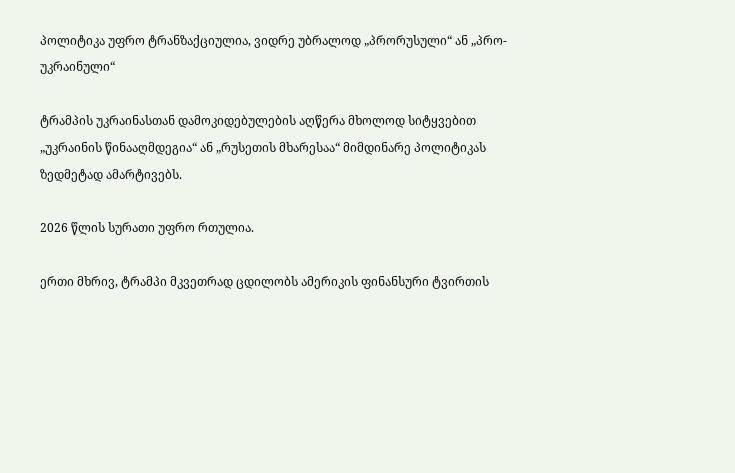პოლიტიკა უფრო ტრანზაქციულია, ვიდრე უბრალოდ „პრორუსული“ ან „პრო-უკრაინული“

ტრამპის უკრაინასთან დამოკიდებულების აღწერა მხოლოდ სიტყვებით „უკრაინის წინააღმდეგია“ ან „რუსეთის მხარესაა“ მიმდინარე პოლიტიკას ზედმეტად ამარტივებს.

2026 წლის სურათი უფრო რთულია.

ერთი მხრივ, ტრამპი მკვეთრად ცდილობს ამერიკის ფინანსური ტვირთის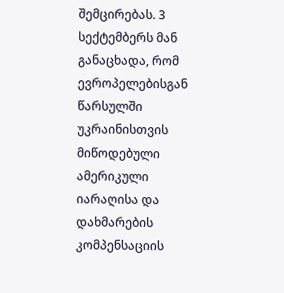შემცირებას. 3 სექტემბერს მან განაცხადა, რომ ევროპელებისგან წარსულში უკრაინისთვის მიწოდებული ამერიკული იარაღისა და დახმარების კომპენსაციის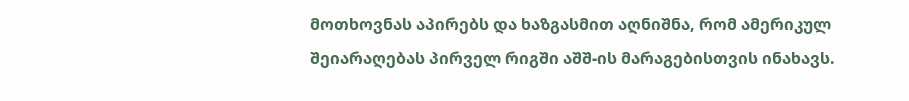მოთხოვნას აპირებს და ხაზგასმით აღნიშნა, რომ ამერიკულ შეიარაღებას პირველ რიგში აშშ-ის მარაგებისთვის ინახავს.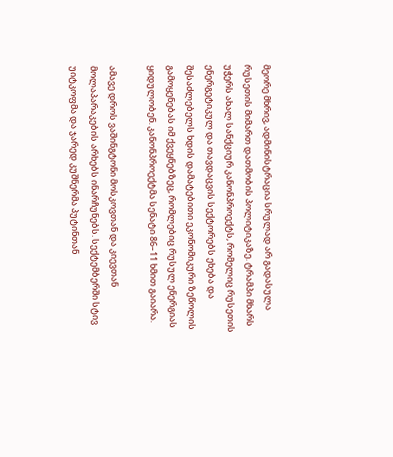მეორე მხრივ, ადმინისტრაცია სრულად არ გადასულა რუსეთის მიმართ დათმობის პოლიტიკაზე. ტრამპი მხარს უჭერს ახალ სანქციურ კანონპროექტს, რომელიც რუსეთის ენერგეტიკულ და თავდაცვის სექტორებს ეხება და შესაძლებელს ხდის დამატებითი ეკონომიკური ზეწოლის გამოყენებას იმ ქვეყნებზეც, რომლებიც რუსულ ენერგიას ყიდულობენ. კანონპროექტმა სენატი 86–11 ხმით გაიარა.

ამავე დროს ვაშინგტონი მოსკოვთან და კიევთან მოლაპარაკების არხებს ინარჩუნებს. სექტემბერში სტივ უიტკოფმა და ჯარედ კუშნერმა პუტინთან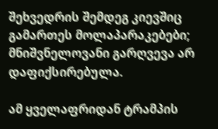შეხვედრის შემდეგ კიევშიც გამართეს მოლაპარაკებები; მნიშვნელოვანი გარღვევა არ დაფიქსირებულა.

ამ ყველაფრიდან ტრამპის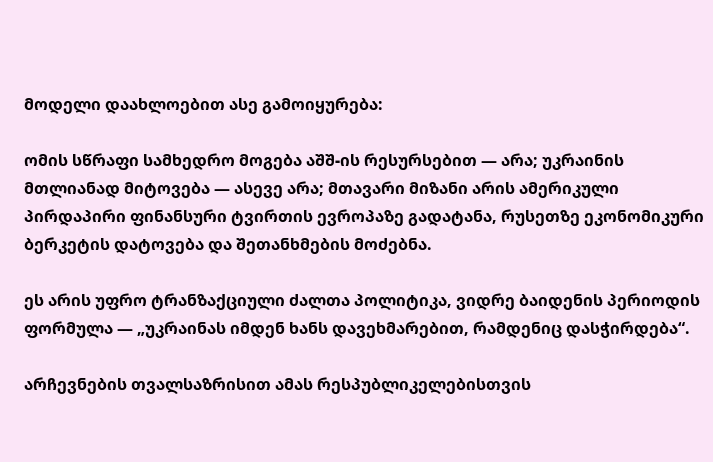მოდელი დაახლოებით ასე გამოიყურება:

ომის სწრაფი სამხედრო მოგება აშშ-ის რესურსებით — არა; უკრაინის მთლიანად მიტოვება — ასევე არა; მთავარი მიზანი არის ამერიკული პირდაპირი ფინანსური ტვირთის ევროპაზე გადატანა, რუსეთზე ეკონომიკური ბერკეტის დატოვება და შეთანხმების მოძებნა.

ეს არის უფრო ტრანზაქციული ძალთა პოლიტიკა, ვიდრე ბაიდენის პერიოდის ფორმულა — „უკრაინას იმდენ ხანს დავეხმარებით, რამდენიც დასჭირდება“.

არჩევნების თვალსაზრისით ამას რესპუბლიკელებისთვის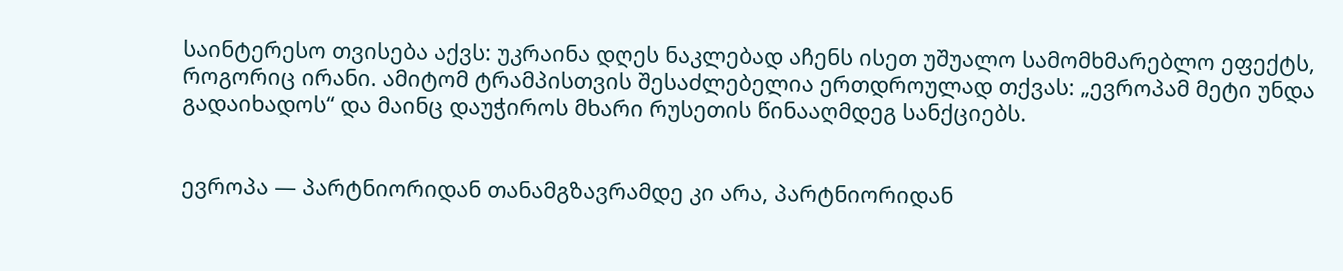საინტერესო თვისება აქვს: უკრაინა დღეს ნაკლებად აჩენს ისეთ უშუალო სამომხმარებლო ეფექტს, როგორიც ირანი. ამიტომ ტრამპისთვის შესაძლებელია ერთდროულად თქვას: „ევროპამ მეტი უნდა გადაიხადოს“ და მაინც დაუჭიროს მხარი რუსეთის წინააღმდეგ სანქციებს.


ევროპა — პარტნიორიდან თანამგზავრამდე კი არა, პარტნიორიდან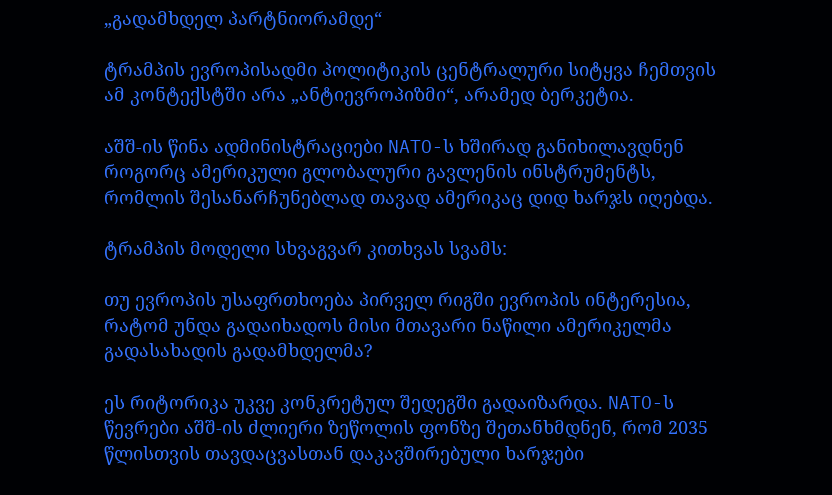„გადამხდელ პარტნიორამდე“

ტრამპის ევროპისადმი პოლიტიკის ცენტრალური სიტყვა ჩემთვის ამ კონტექსტში არა „ანტიევროპიზმი“, არამედ ბერკეტია.

აშშ-ის წინა ადმინისტრაციები NATO-ს ხშირად განიხილავდნენ როგორც ამერიკული გლობალური გავლენის ინსტრუმენტს, რომლის შესანარჩუნებლად თავად ამერიკაც დიდ ხარჯს იღებდა.

ტრამპის მოდელი სხვაგვარ კითხვას სვამს:

თუ ევროპის უსაფრთხოება პირველ რიგში ევროპის ინტერესია, რატომ უნდა გადაიხადოს მისი მთავარი ნაწილი ამერიკელმა გადასახადის გადამხდელმა?

ეს რიტორიკა უკვე კონკრეტულ შედეგში გადაიზარდა. NATO-ს წევრები აშშ-ის ძლიერი ზეწოლის ფონზე შეთანხმდნენ, რომ 2035 წლისთვის თავდაცვასთან დაკავშირებული ხარჯები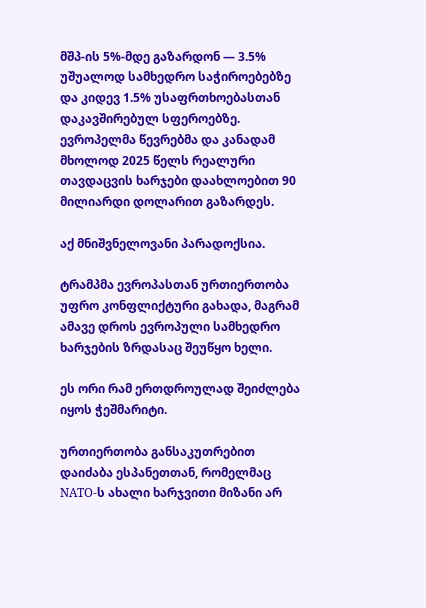მშპ-ის 5%-მდე გაზარდონ — 3.5% უშუალოდ სამხედრო საჭიროებებზე და კიდევ 1.5% უსაფრთხოებასთან დაკავშირებულ სფეროებზე. ევროპელმა წევრებმა და კანადამ მხოლოდ 2025 წელს რეალური თავდაცვის ხარჯები დაახლოებით 90 მილიარდი დოლარით გაზარდეს.

აქ მნიშვნელოვანი პარადოქსია.

ტრამპმა ევროპასთან ურთიერთობა უფრო კონფლიქტური გახადა, მაგრამ ამავე დროს ევროპული სამხედრო ხარჯების ზრდასაც შეუწყო ხელი.

ეს ორი რამ ერთდროულად შეიძლება იყოს ჭეშმარიტი.

ურთიერთობა განსაკუთრებით დაიძაბა ესპანეთთან, რომელმაც NATO-ს ახალი ხარჯვითი მიზანი არ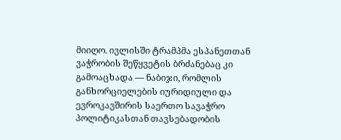მიიღო. ივლისში ტრამპმა ესპანეთთან ვაჭრობის შეწყვეტის ბრძანებაც კი გამოაცხადა — ნაბიჯი, რომლის განხორციელების იურიდიული და ევროკავშირის საერთო სავაჭრო პოლიტიკასთან თავსებადობის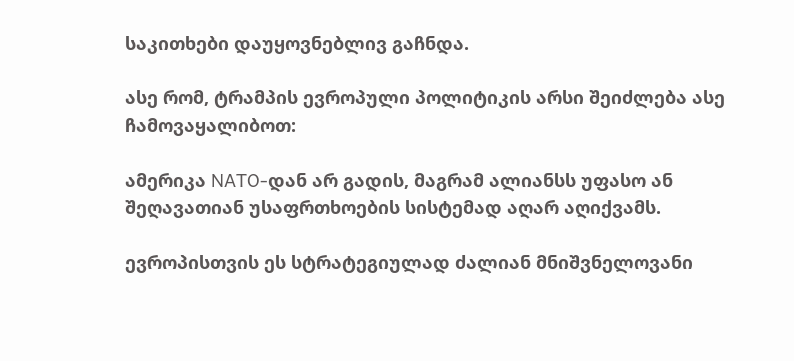საკითხები დაუყოვნებლივ გაჩნდა.

ასე რომ, ტრამპის ევროპული პოლიტიკის არსი შეიძლება ასე ჩამოვაყალიბოთ:

ამერიკა NATO-დან არ გადის, მაგრამ ალიანსს უფასო ან შეღავათიან უსაფრთხოების სისტემად აღარ აღიქვამს.

ევროპისთვის ეს სტრატეგიულად ძალიან მნიშვნელოვანი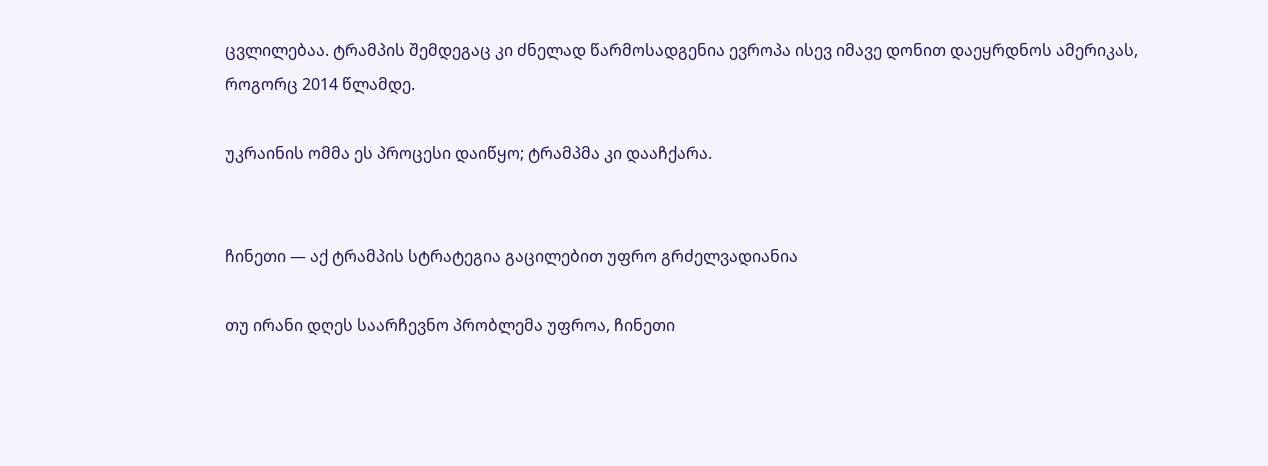ცვლილებაა. ტრამპის შემდეგაც კი ძნელად წარმოსადგენია ევროპა ისევ იმავე დონით დაეყრდნოს ამერიკას, როგორც 2014 წლამდე.

უკრაინის ომმა ეს პროცესი დაიწყო; ტრამპმა კი დააჩქარა.


ჩინეთი — აქ ტრამპის სტრატეგია გაცილებით უფრო გრძელვადიანია

თუ ირანი დღეს საარჩევნო პრობლემა უფროა, ჩინეთი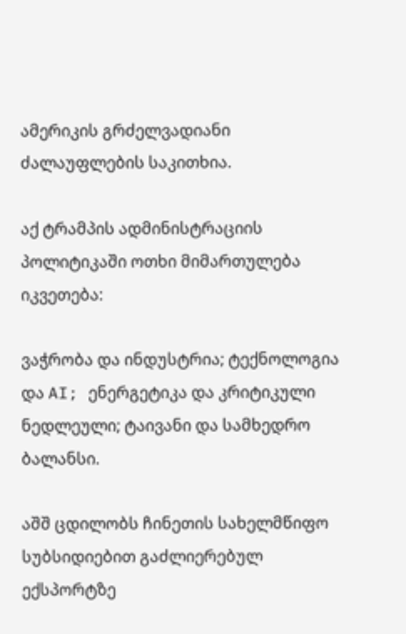ამერიკის გრძელვადიანი ძალაუფლების საკითხია.

აქ ტრამპის ადმინისტრაციის პოლიტიკაში ოთხი მიმართულება იკვეთება:

ვაჭრობა და ინდუსტრია; ტექნოლოგია და AI; ენერგეტიკა და კრიტიკული ნედლეული; ტაივანი და სამხედრო ბალანსი.

აშშ ცდილობს ჩინეთის სახელმწიფო სუბსიდიებით გაძლიერებულ ექსპორტზე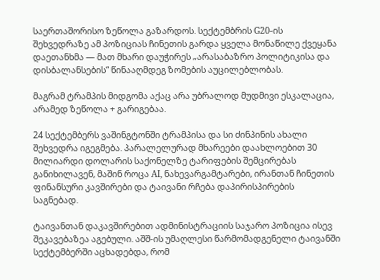საერთაშორისო ზეწოლა გაზარდოს. სექტემბრის G20-ის შეხვედრაზე ამ პოზიციას ჩინეთის გარდა ყველა მონაწილე ქვეყანა დაეთანხმა — მათ მხარი დაუჭირეს „არასაბაზრო პოლიტიკისა და დისბალანსების“ წინააღმდეგ ზომების აუცილებლობას.

მაგრამ ტრამპის მიდგომა აქაც არა უბრალოდ მუდმივი ესკალაცია, არამედ ზეწოლა + გარიგებაა.

24 სექტემბერს ვაშინგტონში ტრამპისა და სი ძინპინის ახალი შეხვედრა იგეგმება. პარალელურად მხარეები დაახლოებით 30 მილიარდი დოლარის საქონელზე ტარიფების შემცირებას განიხილავენ, მაშინ როცა AI, ნახევარგამტარები, ირანთან ჩინეთის ფინანსური კავშირები და ტაივანი რჩება დაპირისპირების საგნებად.

ტაივანთან დაკავშირებით ადმინისტრაციის საჯარო პოზიცია ისევ შეკავებაზეა აგებული. აშშ-ის უმაღლესი წარმომადგენელი ტაივანში სექტემბერში აცხადებდა, რომ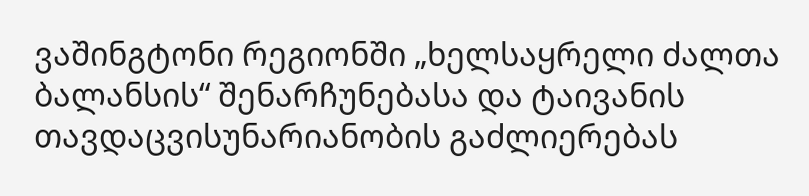ვაშინგტონი რეგიონში „ხელსაყრელი ძალთა ბალანსის“ შენარჩუნებასა და ტაივანის თავდაცვისუნარიანობის გაძლიერებას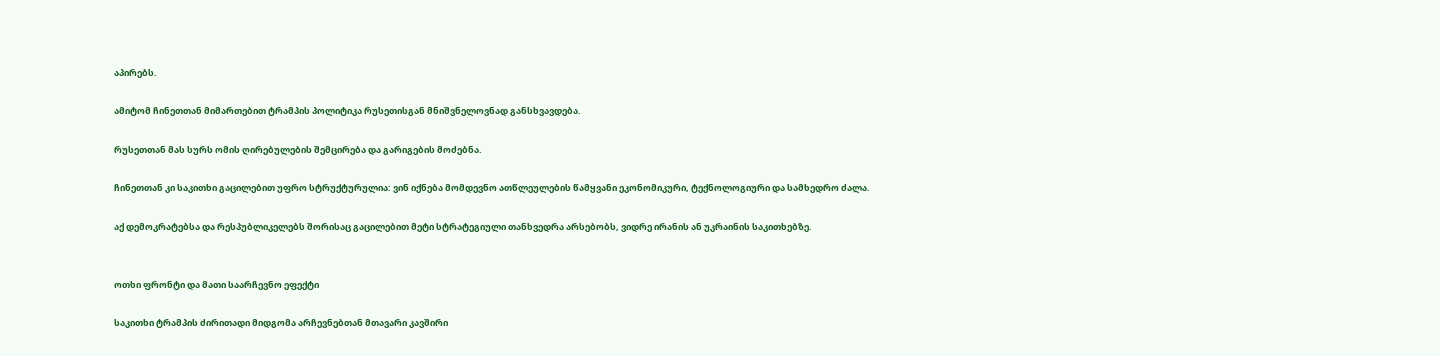აპირებს.

ამიტომ ჩინეთთან მიმართებით ტრამპის პოლიტიკა რუსეთისგან მნიშვნელოვნად განსხვავდება.

რუსეთთან მას სურს ომის ღირებულების შემცირება და გარიგების მოძებნა.

ჩინეთთან კი საკითხი გაცილებით უფრო სტრუქტურულია: ვინ იქნება მომდევნო ათწლეულების წამყვანი ეკონომიკური, ტექნოლოგიური და სამხედრო ძალა.

აქ დემოკრატებსა და რესპუბლიკელებს შორისაც გაცილებით მეტი სტრატეგიული თანხვედრა არსებობს, ვიდრე ირანის ან უკრაინის საკითხებზე.


ოთხი ფრონტი და მათი საარჩევნო ეფექტი

საკითხი ტრამპის ძირითადი მიდგომა არჩევნებთან მთავარი კავშირი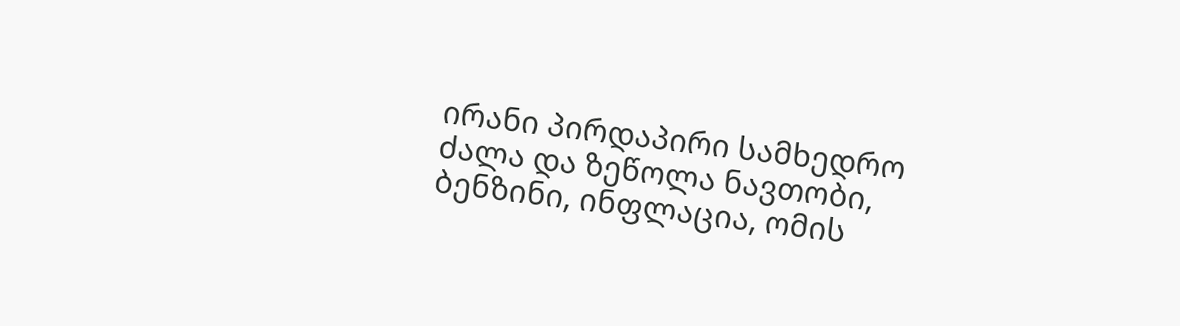ირანი პირდაპირი სამხედრო ძალა და ზეწოლა ნავთობი, ბენზინი, ინფლაცია, ომის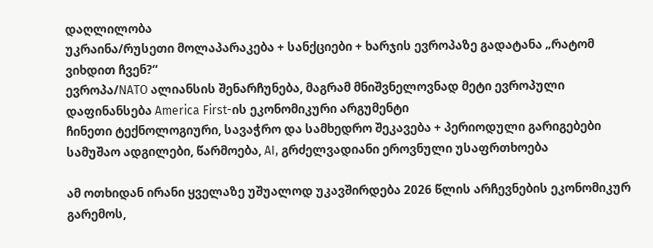დაღლილობა
უკრაინა/რუსეთი მოლაპარაკება + სანქციები + ხარჯის ევროპაზე გადატანა „რატომ ვიხდით ჩვენ?“
ევროპა/NATO ალიანსის შენარჩუნება, მაგრამ მნიშვნელოვნად მეტი ევროპული დაფინანსება America First-ის ეკონომიკური არგუმენტი
ჩინეთი ტექნოლოგიური, სავაჭრო და სამხედრო შეკავება + პერიოდული გარიგებები სამუშაო ადგილები, წარმოება, AI, გრძელვადიანი ეროვნული უსაფრთხოება

ამ ოთხიდან ირანი ყველაზე უშუალოდ უკავშირდება 2026 წლის არჩევნების ეკონომიკურ გარემოს,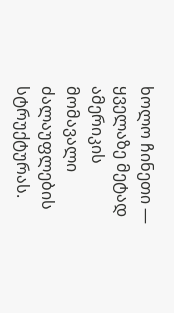ხოლო ჩინეთი — ყველაზე მეტად ამერიკის მომავალი ძალაუფლების სტრუქტურას.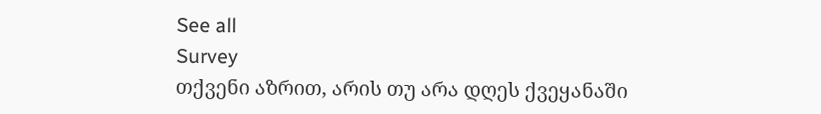See all
Survey
თქვენი აზრით, არის თუ არა დღეს ქვეყანაში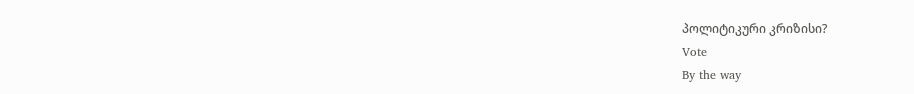პოლიტიკური კრიზისი?
Vote
By the way